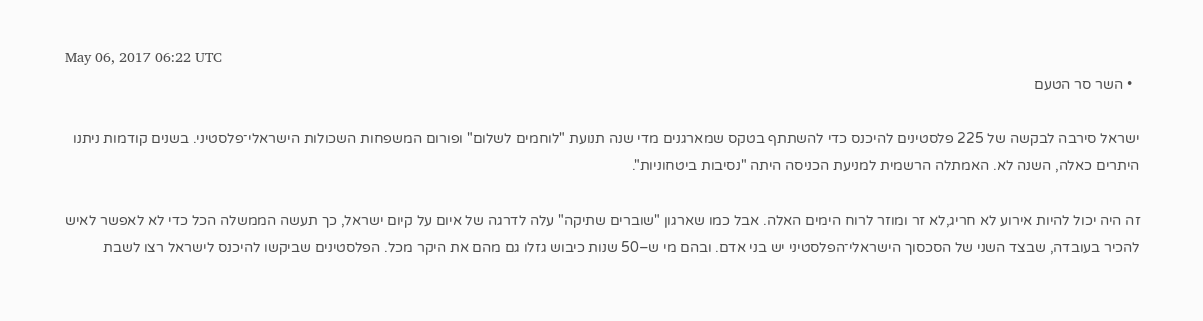May 06, 2017 06:22 UTC
  • השר סר הטעם

ישראל סירבה לבקשה של 225 פלסטינים להיכנס כדי להשתתף בטקס שמארגנים מדי שנה תנועת "לוחמים לשלום" ופורום המשפחות השכולות הישראלי־פלסטיני. בשנים קודמות ניתנו היתרים כאלה, השנה לא. האמתלה הרשמית למניעת הכניסה היתה "נסיבות ביטחוניות".

זה היה יכול להיות אירוע לא חריג,לא זר ומוזר לרוח הימים האלה. אבל כמו שארגון "שוברים שתיקה" עלה לדרגה של איום על קיום ישראל, כך תעשה הממשלה הכל כדי לא לאפשר לאיש להכיר בעובדה, שבצד השני של הסכסוך הישראלי־הפלסטיני יש בני אדם. ובהם מי ש–50 שנות כיבוש גזלו גם מהם את היקר מכל. הפלסטינים שביקשו להיכנס לישראל רצו לשבת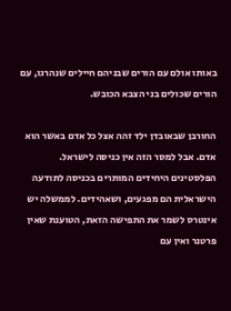באותו אולם עם הורים שבניהם חיילים שנהרגו, עם הורים שכולים בני הצבא הכובש.

החורבן שבאובדן ילד זהה אצל כל אדם באשר הוא אדם. אבל למסר הזה אין כניסה לישראל. הפלסטינים היחידים המותרים בכניסה לתודעה הישראלית הם מפגעים, ושאהידים. לממשלה יש אינטרס לשמר את התפישה הזאת, הטוענת שאין פרטנר ואין עם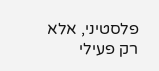פלסטיני, אלא רק פעילי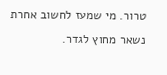טרור. מי שמעז לחשוב אחרת נשאר מחוץ לגדר.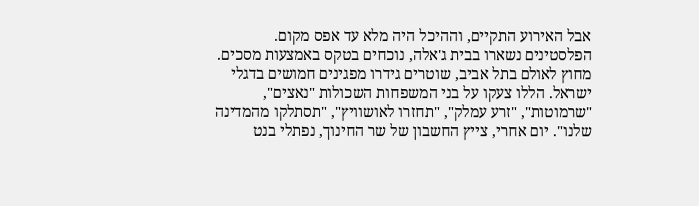אבל האירוע התקיים, וההיכל היה מלא עד אפס מקום. הפלסטינים נשארו בבית ג'אלה, נוכחים בטקס באמצעות מסכים. מחוץ לאולם בתל אביב, שוטרים גידרו מפגינים חמושים בדגלי ישראל. הללו צעקו על בני המשפחות השכולות "נאצים", "שרמוטות", "זרע עמלק", "תחזרו לאושוויץ", "תסתלקו מהמדינה שלנו". יום אחרי, צייץ החשבון של שר החינוך, נפתלי בנט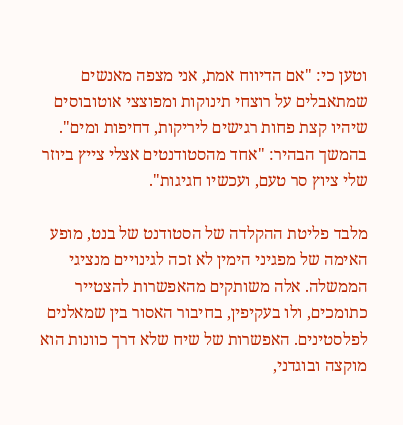וטען כי: "אם הדיווח אמת, אני מצפה מאנשים שמתאבלים על רוצחי תינוקות ומפוצצי אוטובוסים שיהיו קצת פחות רגישים ליריקות, דחיפות ומים". בהמשך הבהיר: "אחד מהסטודנטים אצלי צייץ ביוזר שלי ציוץ סר טעם, ועכשיו חגיגות".

מלבד פליטת ההקלדה של הסטודנט של בנט, מופע האימה של מפגיני הימין לא זכה לגינויים מנציגי הממשלה. אלה משותקים מהאפשרות להצטייר כתומכים, ולו בעקיפין, בחיבור האסור בין שמאלנים לפלסטינים. האפשרות של שיח שלא דרך כוונות הוא מוקצה ובוגדני,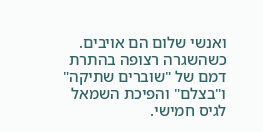ואנשי שלום הם אויבים. כשהשגרה רצופה בהתרת דמם של "שוברים שתיקה" ו"בצלם" והפיכת השמאל לגיס חמישי.